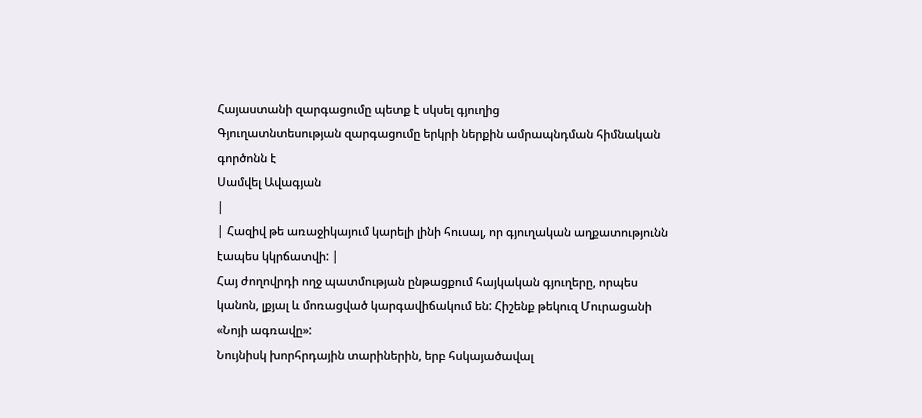Հայաստանի զարգացումը պետք է սկսել գյուղից
Գյուղատնտեսության զարգացումը երկրի ներքին ամրապնդման հիմնական գործոնն է
Սամվել Ավագյան
|
| Հազիվ թե առաջիկայում կարելի լինի հուսալ, որ գյուղական աղքատությունն էապես կկրճատվի: |
Հայ ժողովրդի ողջ պատմության ընթացքում հայկական գյուղերը, որպես կանոն, լքյալ և մոռացված կարգավիճակում են: Հիշենք թեկուզ Մուրացանի «Նոյի ագռավը»:
Նույնիսկ խորհրդային տարիներին, երբ հսկայածավալ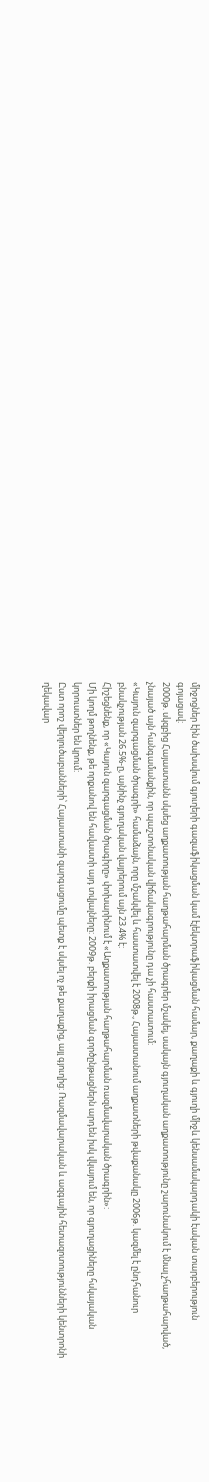միջոցներ էին ծախսվում գյուղերի գազաֆիկացման կամ էլեկտրաֆիկացման համար, քաղաքի և գյուղի միջև կենսամակարդակի էական տարբերություն գոյացավ:
2000թ. սկզբից Հայաստանն սկսեց աղքատության հաղթահարման ծրագրեր մշակել, սակայն գյուղական աղքատությունը շարունակում է մնալ չհաղթահարված, չնայած այն հանգամանքին, որ պաշտոնական վիճակագրությունը դա չի հաստատում:
«Կայուն զարգացման ծրագրի» համաձայն, որը մշակվել և հաստատվել է 2008թ., Հայաստանում աղքատների թվաքանակը 2006թ. կազմել է ընդհանուր բնակչության 26.5%-ը, այնինչ գյուղական վայրերում այն 23.4% է:
Հիշեցնենք, որ «Կայուն զարգացման ծրագիրը» փոխարինում է «Աղքատության հաղթահարման ռազմավարական ծրագրին»:
Մի կողմ թողնենք, թե որքանով են հավաստի այդ տվյալները: 2009թ. բերքի իրացման գործընթացներն արդեն իսկ վկայում են, որ գյուղացիները հսկայական կորուստներ են կրում:
Ըստ որոշ վերլուծաբանների՝ Հայաստանի զարգացումը պետք է սկսել ոչ թե քաղաքից, այլ գյուղից: Ռազմավարական և ազգային հետազոտությունների կենտրոնի ղեկավար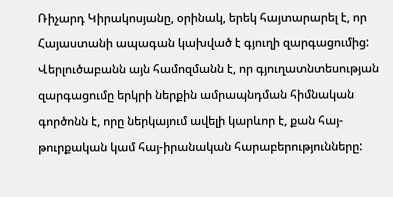Ռիչարդ Կիրակոսյանը, օրինակ, երեկ հայտարարել է, որ Հայաստանի ապագան կախված է գյուղի զարգացումից:
Վերլուծաբանն այն համոզմանն է, որ գյուղատնտեսության զարգացումը երկրի ներքին ամրապնդման հիմնական գործոնն է, որը ներկայում ավելի կարևոր է, քան հայ-թուրքական կամ հայ-իրանական հարաբերությունները: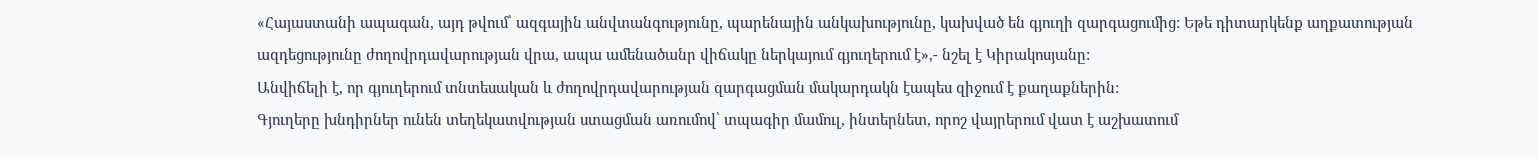«Հայաստանի ապագան, այդ թվում՝ ազգային անվտանգությունը, պարենային անկախությունը, կախված են գյուղի զարգացումից: Եթե դիտարկենք աղքատության ազդեցությունը ժողովրդավարության վրա, ապա ամենածանր վիճակը ներկայում գյուղերում է»,- նշել է Կիրակոսյանը:
Անվիճելի է, որ գյուղերում տնտեսական և ժողովրդավարության զարգացման մակարդակն էապես զիջում է քաղաքներին:
Գյուղերը խնդիրներ ունեն տեղեկատվության ստացման առումով՝ տպագիր մամուլ, ինտերնետ, որոշ վայրերում վատ է աշխատում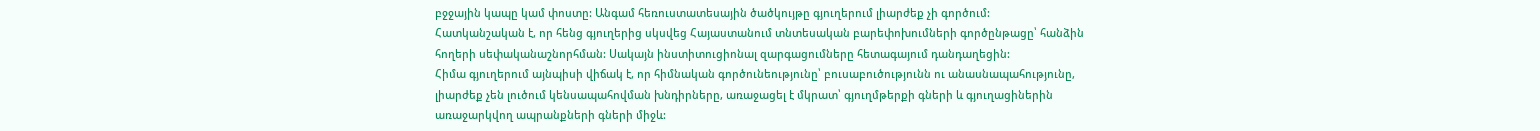բջջային կապը կամ փոստը: Անգամ հեռուստատեսային ծածկույթը գյուղերում լիարժեք չի գործում:
Հատկանշական է, որ հենց գյուղերից սկսվեց Հայաստանում տնտեսական բարեփոխումների գործընթացը՝ հանձին հողերի սեփականաշնորհման: Սակայն ինստիտուցիոնալ զարգացումները հետագայում դանդաղեցին:
Հիմա գյուղերում այնպիսի վիճակ է, որ հիմնական գործունեությունը՝ բուսաբուծությունն ու անասնապահությունը, լիարժեք չեն լուծում կենսապահովման խնդիրները, առաջացել է մկրատ՝ գյուղմթերքի գների և գյուղացիներին առաջարկվող ապրանքների գների միջև: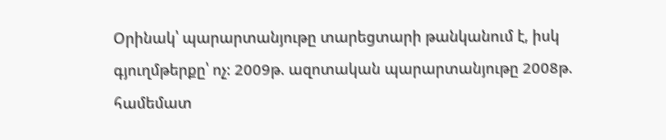Օրինակ՝ պարարտանյութը տարեցտարի թանկանում է, իսկ գյուղմթերքը՝ ոչ: 2009թ. ազոտական պարարտանյութը 2008թ. համեմատ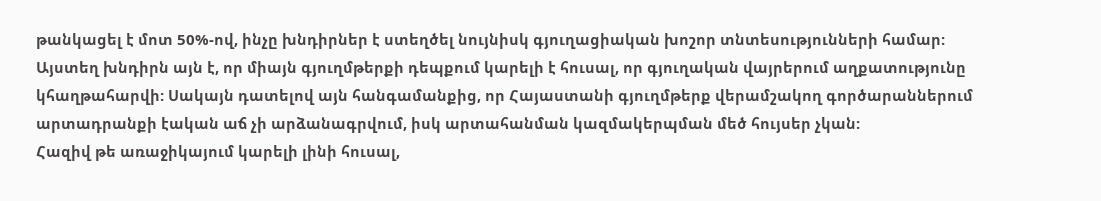թանկացել է մոտ 50%-ով, ինչը խնդիրներ է ստեղծել նույնիսկ գյուղացիական խոշոր տնտեսությունների համար:
Այստեղ խնդիրն այն է, որ միայն գյուղմթերքի դեպքում կարելի է հուսալ, որ գյուղական վայրերում աղքատությունը կհաղթահարվի: Սակայն դատելով այն հանգամանքից, որ Հայաստանի գյուղմթերք վերամշակող գործարաններում արտադրանքի էական աճ չի արձանագրվում, իսկ արտահանման կազմակերպման մեծ հույսեր չկան:
Հազիվ թե առաջիկայում կարելի լինի հուսալ,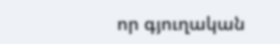որ գյուղական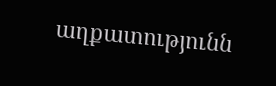աղքատությունն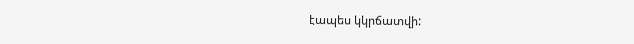էապես կկրճատվի: